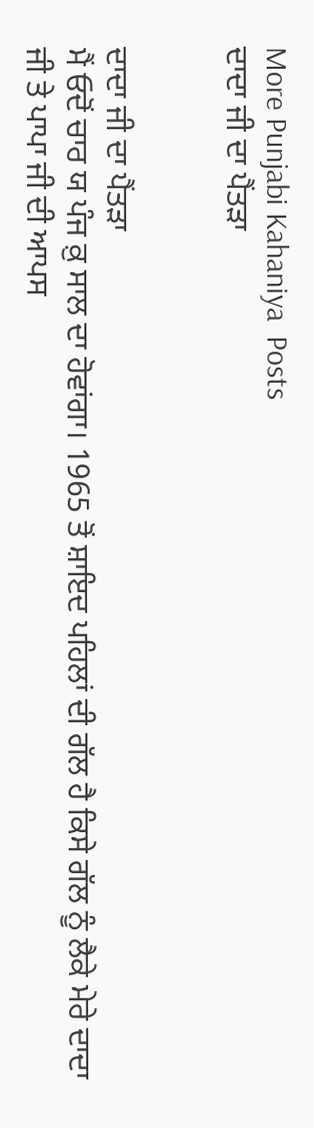More Punjabi Kahaniya  Posts
ਦਾਦਾ ਜੀ ਦਾ ਪੈਂਤੜਾ


ਦਾਦਾ ਜੀ ਦਾ ਪੈਂਤੜਾ
ਮੈਂ ਓਦੋਂ ਚਾਰ ਯ ਪੰਜ ਕ਼ੁ ਸਾਲ ਦਾ ਹੋਵਾਂਗਾ। 1965 ਤੋਂ ਸ਼ਾਇਦ ਪਹਿਲਾਂ ਦੀ ਗੱਲ ਹੈ ਕਿਸੇ ਗੱਲ ਨੂੰ ਲੈਕੇ ਮੇਰੇ ਦਾਦਾ ਜੀ ਤੇ ਪਾਪਾ ਜੀ ਦੀ ਆਪਸ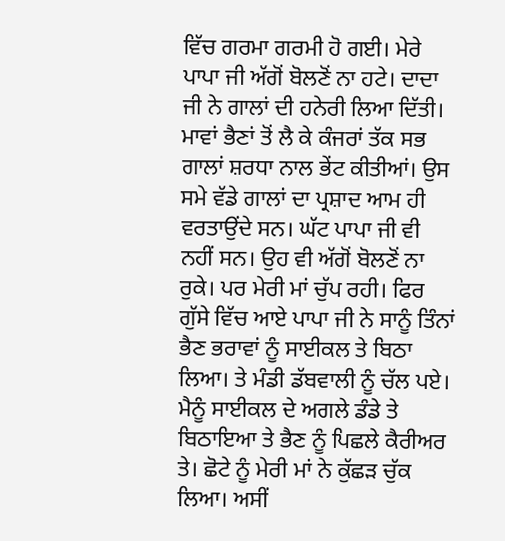ਵਿੱਚ ਗਰਮਾ ਗਰਮੀ ਹੋ ਗਈ। ਮੇਰੇ ਪਾਪਾ ਜੀ ਅੱਗੋਂ ਬੋਲਣੋਂ ਨਾ ਹਟੇ। ਦਾਦਾ ਜੀ ਨੇ ਗਾਲਾਂ ਦੀ ਹਨੇਰੀ ਲਿਆ ਦਿੱਤੀ। ਮਾਵਾਂ ਭੈਣਾਂ ਤੋਂ ਲੈ ਕੇ ਕੰਜਰਾਂ ਤੱਕ ਸਭ ਗਾਲਾਂ ਸ਼ਰਧਾ ਨਾਲ ਭੇਂਟ ਕੀਤੀਆਂ। ਉਸ ਸਮੇ ਵੱਡੇ ਗਾਲਾਂ ਦਾ ਪ੍ਰਸ਼ਾਦ ਆਮ ਹੀ ਵਰਤਾਉਂਦੇ ਸਨ। ਘੱਟ ਪਾਪਾ ਜੀ ਵੀ ਨਹੀਂ ਸਨ। ਉਹ ਵੀ ਅੱਗੋਂ ਬੋਲਣੋਂ ਨਾ ਰੁਕੇ। ਪਰ ਮੇਰੀ ਮਾਂ ਚੁੱਪ ਰਹੀ। ਫਿਰ ਗੁੱਸੇ ਵਿੱਚ ਆਏ ਪਾਪਾ ਜੀ ਨੇ ਸਾਨੂੰ ਤਿੰਨਾਂ ਭੈਣ ਭਰਾਵਾਂ ਨੂੰ ਸਾਈਕਲ ਤੇ ਬਿਠਾ ਲਿਆ। ਤੇ ਮੰਡੀ ਡੱਬਵਾਲੀ ਨੂੰ ਚੱਲ ਪਏ। ਮੈਨੂੰ ਸਾਈਕਲ ਦੇ ਅਗਲੇ ਡੰਡੇ ਤੇ ਬਿਠਾਇਆ ਤੇ ਭੈਣ ਨੂੰ ਪਿਛਲੇ ਕੈਰੀਅਰ ਤੇ। ਛੋਟੇ ਨੂੰ ਮੇਰੀ ਮਾਂ ਨੇ ਕੁੱਛੜ ਚੁੱਕ ਲਿਆ। ਅਸੀਂ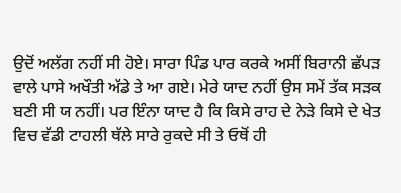ਉਦੋਂ ਅਲੱਗ ਨਹੀਂ ਸੀ ਹੋਏ। ਸਾਰਾ ਪਿੰਡ ਪਾਰ ਕਰਕੇ ਅਸੀਂ ਬਿਰਾਨੀ ਛੱਪੜ ਵਾਲੇ ਪਾਸੇ ਅਖੌਤੀ ਅੱਡੇ ਤੇ ਆ ਗਏ। ਮੇਰੇ ਯਾਦ ਨਹੀਂ ਉਸ ਸਮੇਂ ਤੱਕ ਸੜਕ ਬਣੀ ਸੀ ਯ ਨਹੀਂ। ਪਰ ਇੰਨਾ ਯਾਦ ਹੈ ਕਿ ਕਿਸੇ ਰਾਹ ਦੇ ਨੇੜੇ ਕਿਸੇ ਦੇ ਖੇਤ ਵਿਚ ਵੱਡੀ ਟਾਹਲੀ ਥੱਲੇ ਸਾਰੇ ਰੁਕਦੇ ਸੀ ਤੇ ਓਥੋਂ ਹੀ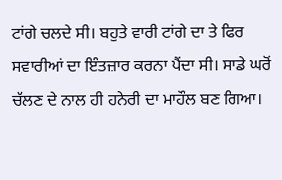ਟਾਂਗੇ ਚਲਦੇ ਸੀ। ਬਹੁਤੇ ਵਾਰੀ ਟਾਂਗੇ ਦਾ ਤੇ ਫਿਰ ਸਵਾਰੀਆਂ ਦਾ ਇੰਤਜ਼ਾਰ ਕਰਨਾ ਪੈਂਦਾ ਸੀ। ਸਾਡੇ ਘਰੋਂ ਚੱਲਣ ਦੇ ਨਾਲ ਹੀ ਹਨੇਰੀ ਦਾ ਮਾਹੌਲ ਬਣ ਗਿਆ।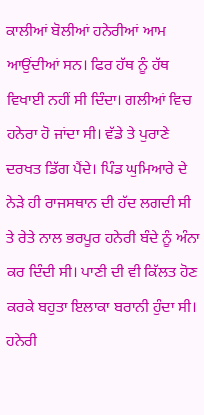ਕਾਲੀਆਂ ਬੋਲੀਆਂ ਹਨੇਰੀਆਂ ਆਮ ਆਉਂਦੀਆਂ ਸਨ। ਫਿਰ ਹੱਥ ਨੂੰ ਹੱਥ ਵਿਖਾਈ ਨਹੀਂ ਸੀ ਦਿੰਦਾ। ਗਲੀਆਂ ਵਿਚ ਹਨੇਰਾ ਹੋ ਜਾਂਦਾ ਸੀ। ਵੱਡੇ ਤੇ ਪੁਰਾਣੇ ਦਰਖਤ ਡਿੱਗ ਪੈਂਦੇ। ਪਿੰਡ ਘੁਮਿਆਰੇ ਦੇ ਨੇੜੇ ਹੀ ਰਾਜਸਥਾਨ ਦੀ ਹੱਦ ਲਗਦੀ ਸੀ ਤੇ ਰੇਤੇ ਨਾਲ ਭਰਪੂਰ ਹਨੇਰੀ ਬੰਦੇ ਨੂੰ ਅੰਨਾ ਕਰ ਦਿੰਦੀ ਸੀ। ਪਾਣੀ ਦੀ ਵੀ ਕਿੱਲਤ ਹੋਣ ਕਰਕੇ ਬਹੁਤਾ ਇਲਾਕਾ ਬਰਾਨੀ ਹੁੰਦਾ ਸੀ। ਹਨੇਰੀ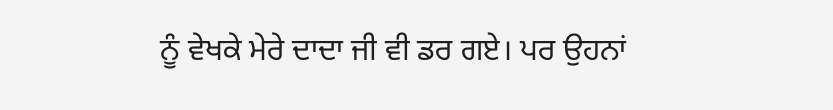ਨੂੰ ਵੇਖਕੇ ਮੇਰੇ ਦਾਦਾ ਜੀ ਵੀ ਡਰ ਗਏ। ਪਰ ਉਹਨਾਂ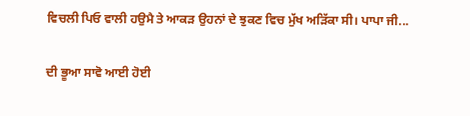ਵਿਚਲੀ ਪਿਓ ਵਾਲੀ ਹਉਮੈ ਤੇ ਆਕੜ ਉਹਨਾਂ ਦੇ ਝੁਕਣ ਵਿਚ ਮੁੱਖ ਅੜਿੱਕਾ ਸੀ। ਪਾਪਾ ਜੀ...

ਦੀ ਭੂਆ ਸਾਵੋ ਆਈ ਹੋਈ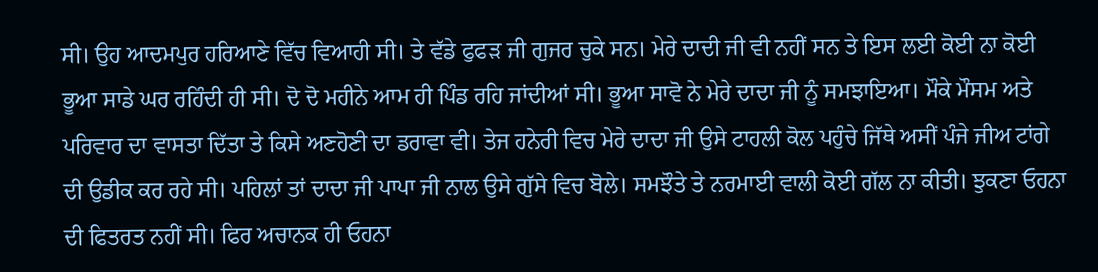ਸੀ। ਉਹ ਆਦਮਪੁਰ ਹਰਿਆਣੇ ਵਿੱਚ ਵਿਆਹੀ ਸੀ। ਤੇ ਵੱਡੇ ਫੁਫੜ ਜੀ ਗੁਜਰ ਚੁਕੇ ਸਨ। ਮੇਰੇ ਦਾਦੀ ਜੀ ਵੀ ਨਹੀਂ ਸਨ ਤੇ ਇਸ ਲਈ ਕੋਈ ਨਾ ਕੋਈ ਭੂਆ ਸਾਡੇ ਘਰ ਰਹਿੰਦੀ ਹੀ ਸੀ। ਦੋ ਦੋ ਮਹੀਨੇ ਆਮ ਹੀ ਪਿੰਡ ਰਹਿ ਜਾਂਦੀਆਂ ਸੀ। ਭੂਆ ਸਾਵੋ ਨੇ ਮੇਰੇ ਦਾਦਾ ਜੀ ਨੂੰ ਸਮਝਾਇਆ। ਮੌਕੇ ਮੌਸਮ ਅਤੇ ਪਰਿਵਾਰ ਦਾ ਵਾਸਤਾ ਦਿੱਤਾ ਤੇ ਕਿਸੇ ਅਣਹੋਣੀ ਦਾ ਡਰਾਵਾ ਵੀ। ਤੇਜ ਹਨੇਰੀ ਵਿਚ ਮੇਰੇ ਦਾਦਾ ਜੀ ਉਸੇ ਟਾਹਲੀ ਕੋਲ ਪਹੁੰਚੇ ਜਿੱਥੇ ਅਸੀਂ ਪੰਜੇ ਜੀਅ ਟਾਂਗੇ ਦੀ ਉਡੀਕ ਕਰ ਰਹੇ ਸੀ। ਪਹਿਲਾਂ ਤਾਂ ਦਾਦਾ ਜੀ ਪਾਪਾ ਜੀ ਨਾਲ ਉਸੇ ਗੁੱਸੇ ਵਿਚ ਬੋਲੇ। ਸਮਝੌਤੇ ਤੇ ਨਰਮਾਈ ਵਾਲੀ ਕੋਈ ਗੱਲ ਨਾ ਕੀਤੀ। ਝੁਕਣਾ ਓਹਨਾ ਦੀ ਫਿਤਰਤ ਨਹੀਂ ਸੀ। ਫਿਰ ਅਚਾਨਕ ਹੀ ਓਹਨਾ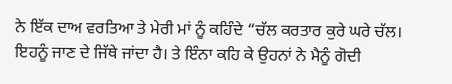ਨੇ ਇੱਕ ਦਾਅ ਵਰਤਿਆ ਤੇ ਮੇਰੀ ਮਾਂ ਨੂੰ ਕਹਿੰਦੇ “ਚੱਲ ਕਰਤਾਰ ਕੁਰੇ ਘਰੇ ਚੱਲ। ਇਹਨੂੰ ਜਾਣ ਦੇ ਜਿੱਥੇ ਜਾਂਦਾ ਹੈ। ਤੇ ਇੰਨਾ ਕਹਿ ਕੇ ਉਹਨਾਂ ਨੇ ਮੈਨੂੰ ਗੋਦੀ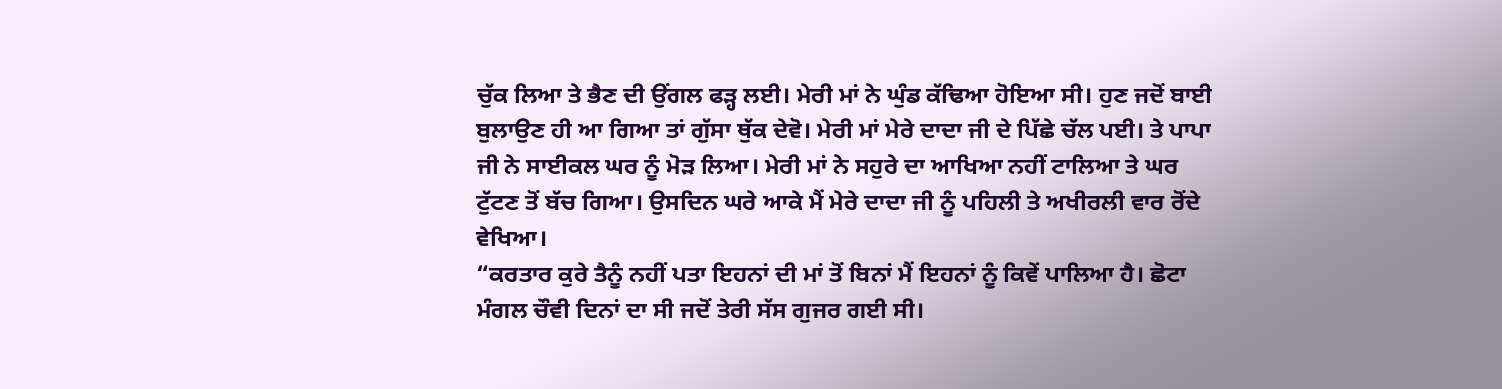ਚੁੱਕ ਲਿਆ ਤੇ ਭੈਣ ਦੀ ਉਂਗਲ ਫੜ੍ਹ ਲਈ। ਮੇਰੀ ਮਾਂ ਨੇ ਘੁੰਡ ਕੱਢਿਆ ਹੋਇਆ ਸੀ। ਹੁਣ ਜਦੋਂ ਬਾਈ ਬੁਲਾਉਣ ਹੀ ਆ ਗਿਆ ਤਾਂ ਗੁੱਸਾ ਥੁੱਕ ਦੇਵੋ। ਮੇਰੀ ਮਾਂ ਮੇਰੇ ਦਾਦਾ ਜੀ ਦੇ ਪਿੱਛੇ ਚੱਲ ਪਈ। ਤੇ ਪਾਪਾ ਜੀ ਨੇ ਸਾਈਕਲ ਘਰ ਨੂੰ ਮੋੜ ਲਿਆ। ਮੇਰੀ ਮਾਂ ਨੇ ਸਹੁਰੇ ਦਾ ਆਖਿਆ ਨਹੀਂ ਟਾਲਿਆ ਤੇ ਘਰ ਟੁੱਟਣ ਤੋਂ ਬੱਚ ਗਿਆ। ਉਸਦਿਨ ਘਰੇ ਆਕੇ ਮੈਂ ਮੇਰੇ ਦਾਦਾ ਜੀ ਨੂੰ ਪਹਿਲੀ ਤੇ ਅਖੀਰਲੀ ਵਾਰ ਰੋਂਦੇ ਵੇਖਿਆ।
“ਕਰਤਾਰ ਕੁਰੇ ਤੈਨੂੰ ਨਹੀਂ ਪਤਾ ਇਹਨਾਂ ਦੀ ਮਾਂ ਤੋਂ ਬਿਨਾਂ ਮੈਂ ਇਹਨਾਂ ਨੂੰ ਕਿਵੇਂ ਪਾਲਿਆ ਹੈ। ਛੋਟਾ ਮੰਗਲ ਚੌਵੀ ਦਿਨਾਂ ਦਾ ਸੀ ਜਦੋਂ ਤੇਰੀ ਸੱਸ ਗੁਜਰ ਗਈ ਸੀ।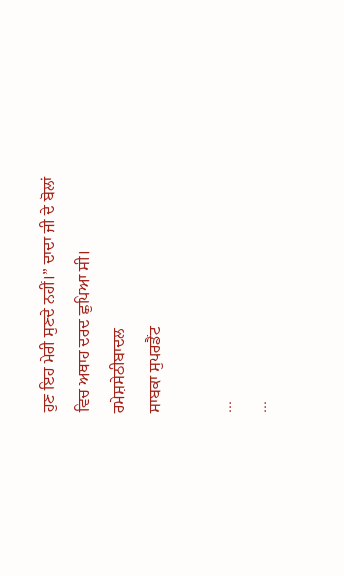ਹੁਣ ਇਹ ਮੇਰੀ ਸੁਣਦੇ ਨਹੀਂ।” ਦਾਦਾ ਜੀ ਦੇ ਬੋਲਾਂ ਵਿਚ ਅਥਾਹ ਦਰਦ ਛੁਪਿਆ ਸੀ।
ਰਮੇਸ਼ਸੇਠੀਬਾਦਲ
ਸਾਬਕਾ ਸੁਪਰਡੈਂਟ

...
...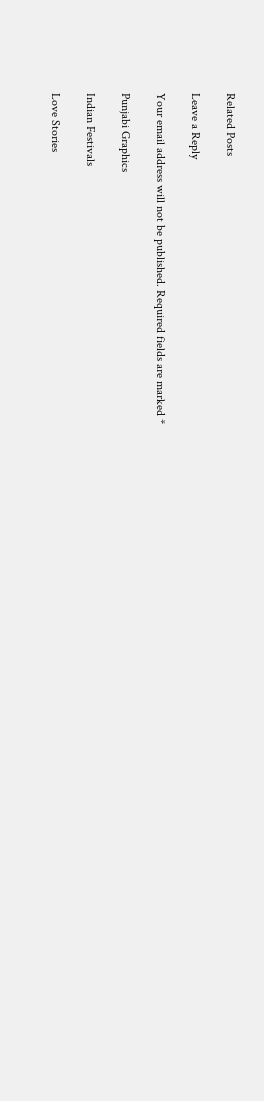Related Posts

Leave a Reply

Your email address will not be published. Required fields are marked *

Punjabi Graphics

Indian Festivals

Love Stories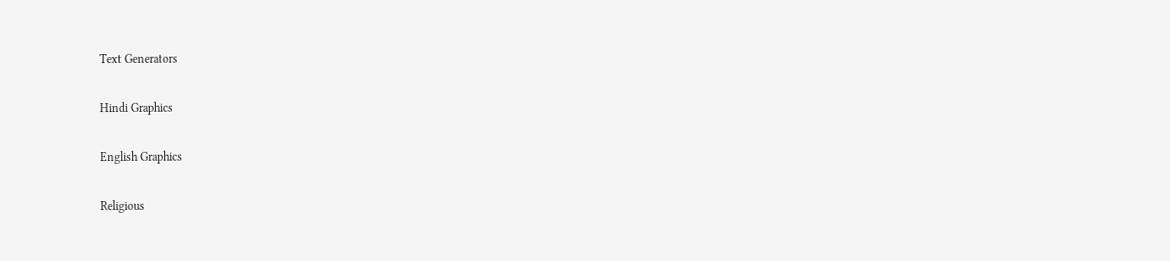Text Generators

Hindi Graphics

English Graphics

Religious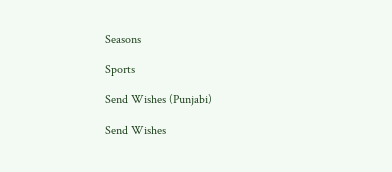Seasons

Sports

Send Wishes (Punjabi)

Send Wishes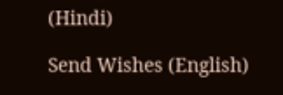(Hindi)

Send Wishes (English)